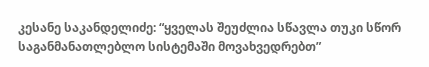კესანე საკანდელიძე: “ყველას შეუძლია სწავლა თუკი სწორ საგანმანათლებლო სისტემაში მოვახვედრებთ”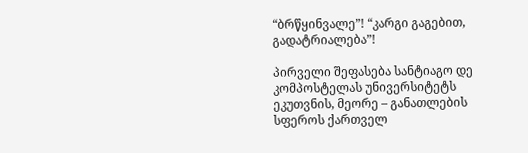“ბრწყინვალე”! “კარგი გაგებით, გადატრიალება”!

პირველი შეფასება სანტიაგო დე კომპოსტელას უნივერსიტეტს ეკუთვნის, მეორე – განათლების სფეროს ქართველ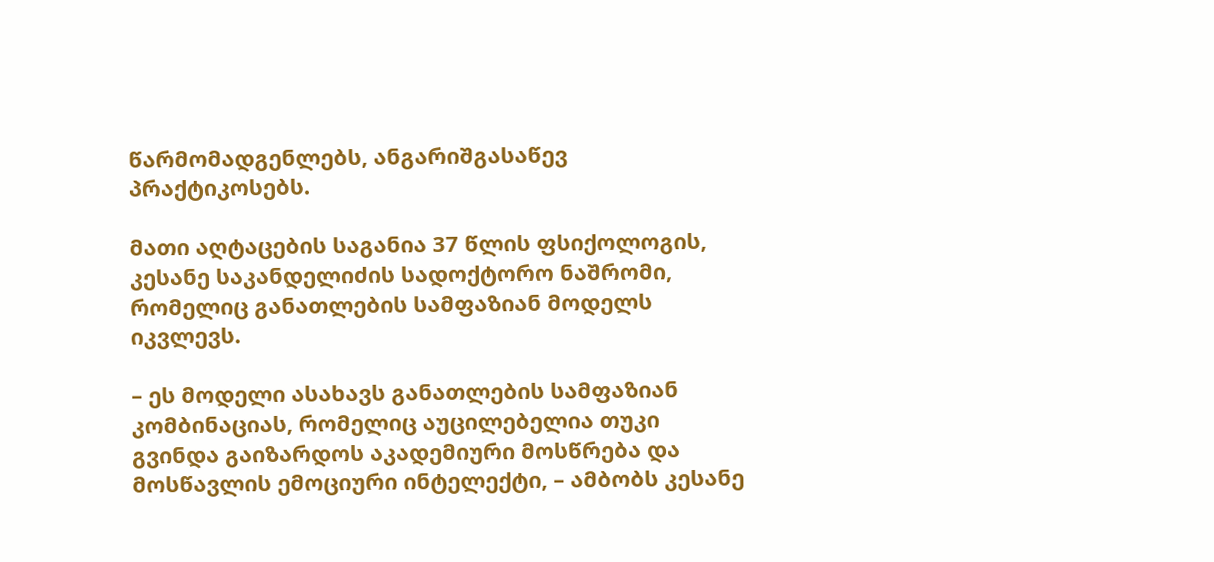წარმომადგენლებს, ანგარიშგასაწევ პრაქტიკოსებს.

მათი აღტაცების საგანია 37 წლის ფსიქოლოგის, კესანე საკანდელიძის სადოქტორო ნაშრომი, რომელიც განათლების სამფაზიან მოდელს იკვლევს.

– ეს მოდელი ასახავს განათლების სამფაზიან კომბინაციას, რომელიც აუცილებელია თუკი გვინდა გაიზარდოს აკადემიური მოსწრება და მოსწავლის ემოციური ინტელექტი, – ამბობს კესანე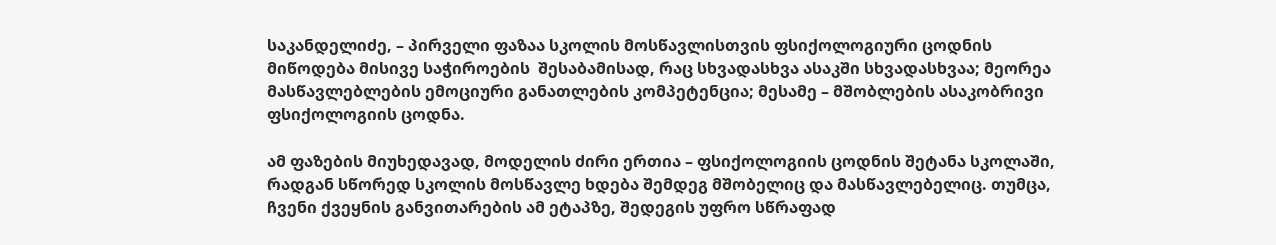საკანდელიძე, – პირველი ფაზაა სკოლის მოსწავლისთვის ფსიქოლოგიური ცოდნის მიწოდება მისივე საჭიროების  შესაბამისად, რაც სხვადასხვა ასაკში სხვადასხვაა; მეორეა მასწავლებლების ემოციური განათლების კომპეტენცია; მესამე – მშობლების ასაკობრივი ფსიქოლოგიის ცოდნა.

ამ ფაზების მიუხედავად, მოდელის ძირი ერთია – ფსიქოლოგიის ცოდნის შეტანა სკოლაში, რადგან სწორედ სკოლის მოსწავლე ხდება შემდეგ მშობელიც და მასწავლებელიც. თუმცა, ჩვენი ქვეყნის განვითარების ამ ეტაპზე, შედეგის უფრო სწრაფად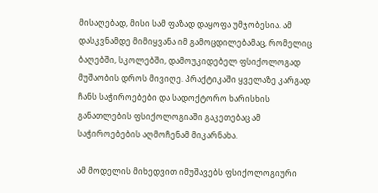მისაღებად, მისი სამ ფაზად დაყოფა უმჯობესია. ამ დასკვნამდე მიმიყვანა იმ გამოცდილებამაც, რომელიც ბაღებში, სკოლებში, დამოუკიდებელ ფსიქოლოგად მუშაობის დროს მივიღე. პრაქტიკაში ყველაზე კარგად ჩანს საჭიროებები და სადოქტორო ხარისხის განათლების ფსიქოლოგიაში გაკეთებაც ამ საჭიროებების აღმოჩენამ მიკარნახა.

ამ მოდელის მიხედვით იმუშავებს ფსიქოლოგიური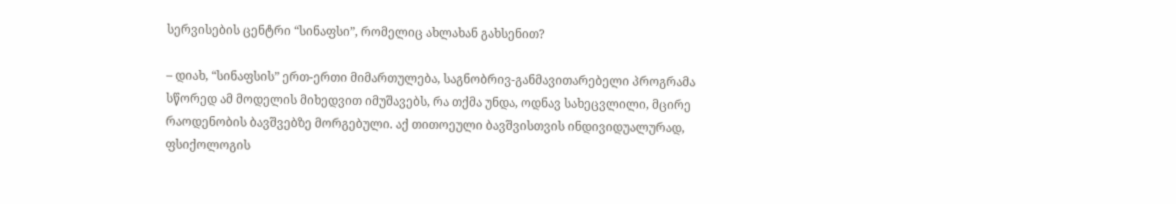სერვისების ცენტრი “სინაფსი”, რომელიც ახლახან გახსენით?

– დიახ, “სინაფსის” ერთ-ერთი მიმართულება, საგნობრივ-განმავითარებელი პროგრამა სწორედ ამ მოდელის მიხედვით იმუშავებს, რა თქმა უნდა, ოდნავ სახეცვლილი, მცირე რაოდენობის ბავშვებზე მორგებული. აქ თითოეული ბავშვისთვის ინდივიდუალურად, ფსიქოლოგის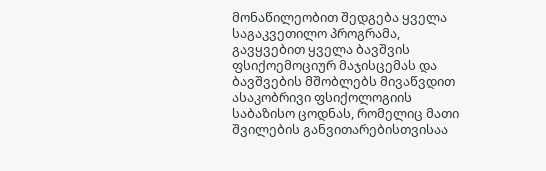მონაწილეობით შედგება ყველა საგაკვეთილო პროგრამა, გავყვებით ყველა ბავშვის ფსიქოემოციურ მაჯისცემას და ბავშვების მშობლებს მივაწვდით ასაკობრივი ფსიქოლოგიის საბაზისო ცოდნას, რომელიც მათი შვილების განვითარებისთვისაა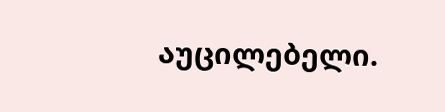აუცილებელი.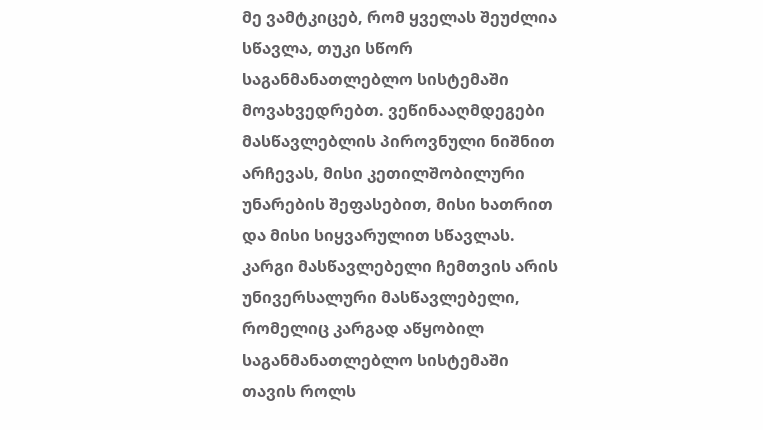მე ვამტკიცებ, რომ ყველას შეუძლია სწავლა, თუკი სწორ საგანმანათლებლო სისტემაში მოვახვედრებთ. ვეწინააღმდეგები მასწავლებლის პიროვნული ნიშნით არჩევას, მისი კეთილშობილური უნარების შეფასებით, მისი ხათრით და მისი სიყვარულით სწავლას. კარგი მასწავლებელი ჩემთვის არის უნივერსალური მასწავლებელი, რომელიც კარგად აწყობილ საგანმანათლებლო სისტემაში თავის როლს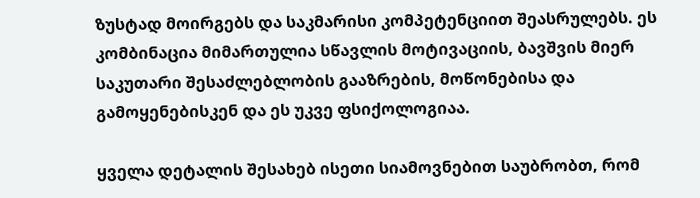ზუსტად მოირგებს და საკმარისი კომპეტენციით შეასრულებს. ეს კომბინაცია მიმართულია სწავლის მოტივაციის, ბავშვის მიერ საკუთარი შესაძლებლობის გააზრების, მოწონებისა და გამოყენებისკენ და ეს უკვე ფსიქოლოგიაა.

ყველა დეტალის შესახებ ისეთი სიამოვნებით საუბრობთ, რომ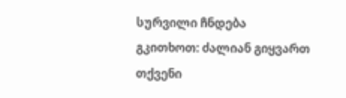სურვილი ჩნდება გკითხოთ: ძალიან გიყვართ თქვენი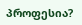პროფესია?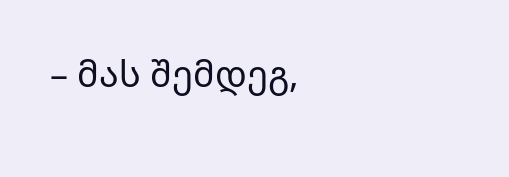– მას შემდეგ,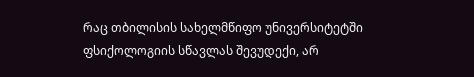რაც თბილისის სახელმწიფო უნივერსიტეტში ფსიქოლოგიის სწავლას შევუდექი, არ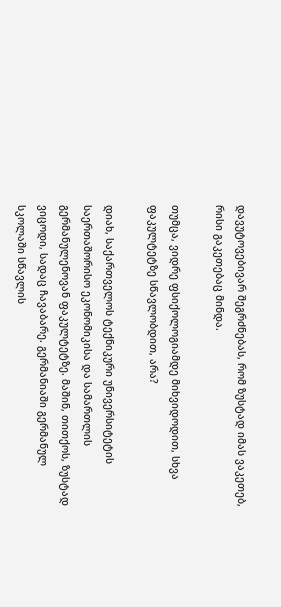დავუტოვებივარ შეგრძნებას, რომ ზუსტად იმას ვაკეთებ, რისი გაკეთებაც მინდა.

თუმცა, ვიდრე ფსიქოლოგიამდე მიხვიდოდით, სხვა ფაკულტეტზე სწავლობდით, არა?

დიახ, საქართველოს ტექნიკური უნივერსიტეტის საერთაშორისო ეკონომიკისა და სამართლის გერმანულენოვან ფაკულტეტზე. მაშინ, თითქოს, ზუსტად ვიცოდი, სადაც ჩავაბარე. გერმანიაში გერმანულ სკოლაში სწავლის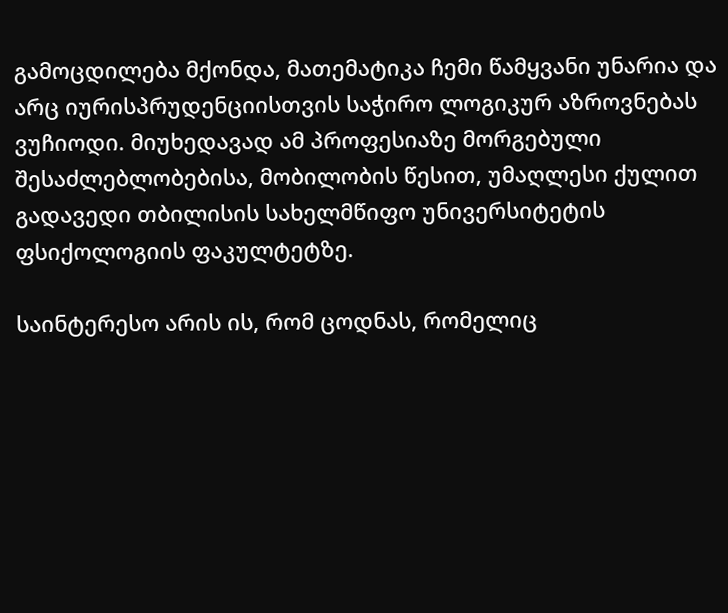გამოცდილება მქონდა, მათემატიკა ჩემი წამყვანი უნარია და არც იურისპრუდენციისთვის საჭირო ლოგიკურ აზროვნებას ვუჩიოდი. მიუხედავად ამ პროფესიაზე მორგებული შესაძლებლობებისა, მობილობის წესით, უმაღლესი ქულით გადავედი თბილისის სახელმწიფო უნივერსიტეტის ფსიქოლოგიის ფაკულტეტზე.

საინტერესო არის ის, რომ ცოდნას, რომელიც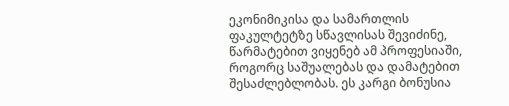ეკონიმიკისა და სამართლის ფაკულტეტზე სწავლისას შევიძინე, წარმატებით ვიყენებ ამ პროფესიაში, როგორც საშუალებას და დამატებით შესაძლებლობას. ეს კარგი ბონუსია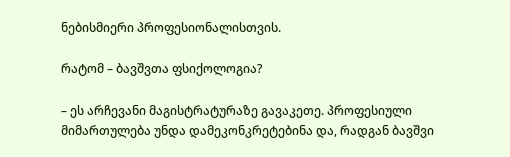ნებისმიერი პროფესიონალისთვის.

რატომ – ბავშვთა ფსიქოლოგია?

– ეს არჩევანი მაგისტრატურაზე გავაკეთე. პროფესიული მიმართულება უნდა დამეკონკრეტებინა და, რადგან ბავშვი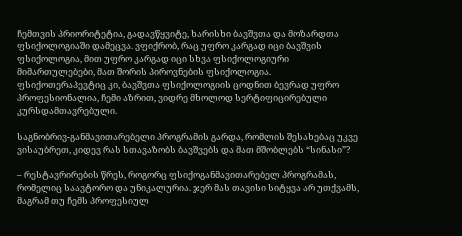ჩემთვის პრიორიტეტია, გადავწყვიტე, ხარისხი ბავშვთა და მოზარდთა ფსიქოლოგიაში დამეცვა. ვფიქრობ, რაც უფრო კარგად იცი ბავშვის ფსიქოლოგია, მით უფრო კარგად იცი სხვა ფსიქოლოგიური მიმართულებები, მათ შორის პიროვნების ფსიქოლოგია. ფსიქოთერაპევტიც კი, ბავშვთა ფსიქოლოგიის ცოდნით ბევრად უფრო პროფესიონალია, ჩემი აზრით, ვიდრე მხოლოდ სერტიფიცირებული კურსდამთავრებული.

საგნობრივ-განმავითარებელი პროგრამის გარდა, რომლის შესახებაც უკვე ვისაუბრეთ, კიდევ რას სთავაზობს ბავშვებს და მათ მშობლებს “სინასი”?

– რესტავრირების წრეს, როგორც ფსიქოგანმავითარებელ პროგრამას, რომელიც საავტორო და უნიკალურია. ჯერ მას თავისი სიტყვა არ უთქვამს, მაგრამ თუ ჩემს პროფესიულ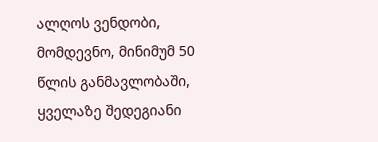ალღოს ვენდობი, მომდევნო, მინიმუმ 50 წლის განმავლობაში, ყველაზე შედეგიანი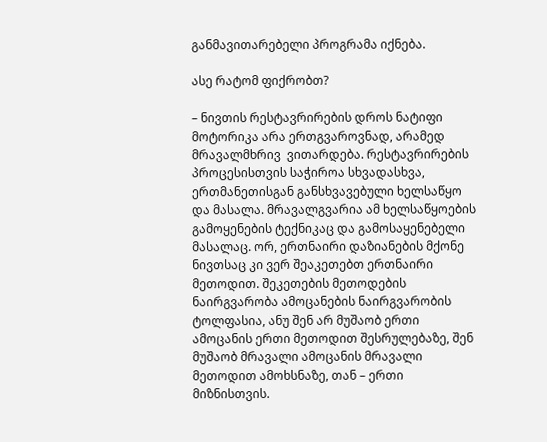განმავითარებელი პროგრამა იქნება.

ასე რატომ ფიქრობთ?

– ნივთის რესტავრირების დროს ნატიფი მოტორიკა არა ერთგვაროვნად, არამედ  მრავალმხრივ  ვითარდება. რესტავრირების პროცესისთვის საჭიროა სხვადასხვა, ერთმანეთისგან განსხვავებული ხელსაწყო და მასალა. მრავალგვარია ამ ხელსაწყოების გამოყენების ტექნიკაც და გამოსაყენებელი მასალაც. ორ, ერთნაირი დაზიანების მქონე ნივთსაც კი ვერ შეაკეთებთ ერთნაირი მეთოდით. შეკეთების მეთოდების ნაირგვარობა ამოცანების ნაირგვარობის ტოლფასია, ანუ შენ არ მუშაობ ერთი ამოცანის ერთი მეთოდით შესრულებაზე, შენ მუშაობ მრავალი ამოცანის მრავალი მეთოდით ამოხსნაზე, თან – ერთი მიზნისთვის.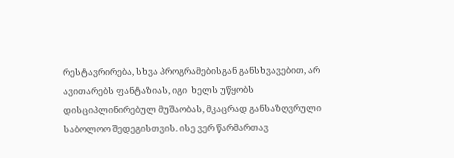რესტავრირება, სხვა პროგრამებისგან განსხვავებით, არ ავითარებს ფანტაზიას, იგი  ხელს უწყობს  დისციპლინირებულ მუშაობას, მკაცრად განსაზღვრული საბოლოო შედეგისთვის. ისე ვერ წარმართავ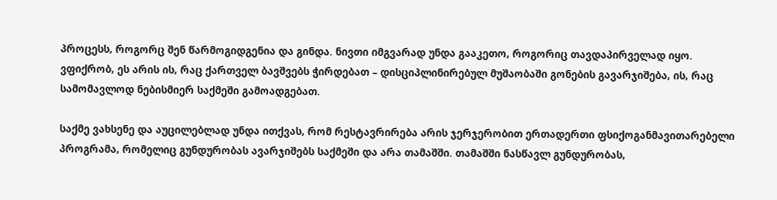პროცესს, როგორც შენ წარმოგიდგენია და გინდა. ნივთი იმგვარად უნდა გააკეთო, როგორიც თავდაპირველად იყო. ვფიქრობ, ეს არის ის, რაც ქართველ ბავშვებს ჭირდებათ – დისციპლინირებულ მუშაობაში გონების გავარჯიშება, ის, რაც სამომავლოდ ნებისმიერ საქმეში გამოადგებათ.

საქმე ვახსენე და აუცილებლად უნდა ითქვას, რომ რესტავრირება არის ჯერჯერობით ერთადერთი ფსიქოგანმავითარებელი პროგრამა, რომელიც გუნდურობას ავარჯიშებს საქმეში და არა თამაშში. თამაშში ნასწავლ გუნდურობას,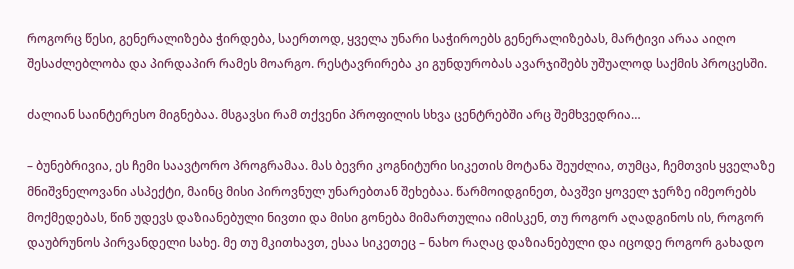როგორც წესი, გენერალიზება ჭირდება, საერთოდ, ყველა უნარი საჭიროებს გენერალიზებას, მარტივი არაა აიღო შესაძლებლობა და პირდაპირ რამეს მოარგო. რესტავრირება კი გუნდურობას ავარჯიშებს უშუალოდ საქმის პროცესში.

ძალიან საინტერესო მიგნებაა. მსგავსი რამ თქვენი პროფილის სხვა ცენტრებში არც შემხვედრია…

– ბუნებრივია, ეს ჩემი საავტორო პროგრამაა. მას ბევრი კოგნიტური სიკეთის მოტანა შეუძლია, თუმცა, ჩემთვის ყველაზე მნიშვნელოვანი ასპექტი, მაინც მისი პიროვნულ უნარებთან შეხებაა. წარმოიდგინეთ, ბავშვი ყოველ ჯერზე იმეორებს მოქმედებას, წინ უდევს დაზიანებული ნივთი და მისი გონება მიმართულია იმისკენ, თუ როგორ აღადგინოს ის, როგორ დაუბრუნოს პირვანდელი სახე. მე თუ მკითხავთ, ესაა სიკეთეც – ნახო რაღაც დაზიანებული და იცოდე როგორ გახადო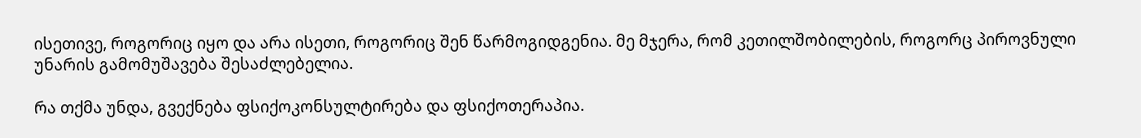ისეთივე, როგორიც იყო და არა ისეთი, როგორიც შენ წარმოგიდგენია. მე მჯერა, რომ კეთილშობილების, როგორც პიროვნული უნარის გამომუშავება შესაძლებელია.

რა თქმა უნდა, გვექნება ფსიქოკონსულტირება და ფსიქოთერაპია.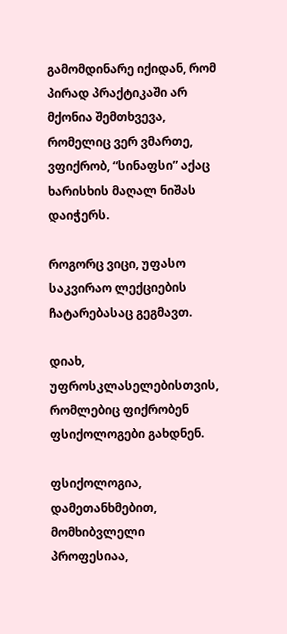გამომდინარე იქიდან, რომ პირად პრაქტიკაში არ მქონია შემთხვევა, რომელიც ვერ ვმართე, ვფიქრობ, “სინაფსი” აქაც ხარისხის მაღალ ნიშას დაიჭერს.

როგორც ვიცი, უფასო საკვირაო ლექციების ჩატარებასაც გეგმავთ.

დიახ, უფროსკლასელებისთვის, რომლებიც ფიქრობენ ფსიქოლოგები გახდნენ.

ფსიქოლოგია, დამეთანხმებით, მომხიბვლელი პროფესიაა,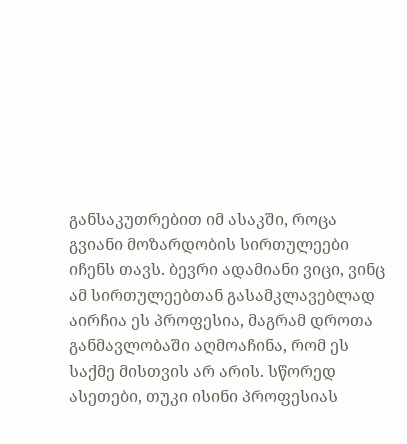განსაკუთრებით იმ ასაკში, როცა გვიანი მოზარდობის სირთულეები იჩენს თავს. ბევრი ადამიანი ვიცი, ვინც ამ სირთულეებთან გასამკლავებლად აირჩია ეს პროფესია, მაგრამ დროთა განმავლობაში აღმოაჩინა, რომ ეს საქმე მისთვის არ არის. სწორედ ასეთები, თუკი ისინი პროფესიას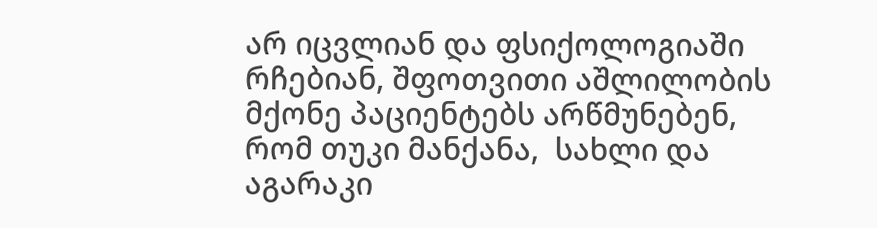არ იცვლიან და ფსიქოლოგიაში რჩებიან, შფოთვითი აშლილობის მქონე პაციენტებს არწმუნებენ, რომ თუკი მანქანა,  სახლი და აგარაკი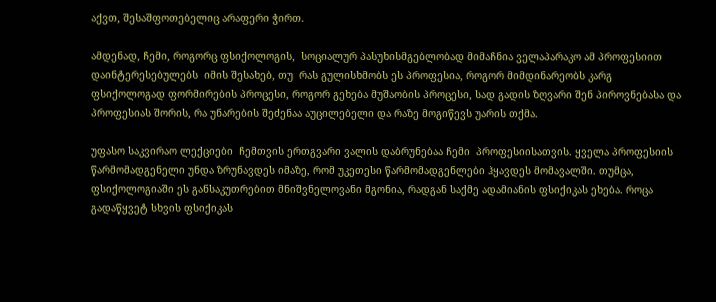აქვთ, შესაშფოთებელიც არაფერი ჭირთ.

ამდენად, ჩემი, როგორც ფსიქოლოგის,  სოციალურ პასუხისმგებლობად მიმაჩნია ველაპარაკო ამ პროფესიით დაინტერესებულებს  იმის შესახებ, თუ  რას გულისხმობს ეს პროფესია, როგორ მიმდინარეობს კარგ ფსიქოლოგად ფორმირების პროცესი, როგორ გეხება მუშაობის პროცესი, სად გადის ზღვარი შენ პიროვნებასა და პროფესიას შორის, რა უნარების შეძენაა აუცილებელი და რაზე მოგიწევს უარის თქმა.

უფასო საკვირაო ლექციები  ჩემთვის ერთგვარი ვალის დაბრუნებაა ჩემი  პროფესიისათვის. ყველა პროფესიის წარმომადგენელი უნდა ზრუნავდეს იმაზე, რომ უკეთესი წარმომადგენლები ჰყავდეს მომავალში. თუმცა, ფსიქოლოგიაში ეს განსაკუთრებით მნიშვნელოვანი მგონია, რადგან საქმე ადამიანის ფსიქიკას ეხება. როცა გადაწყვეტ სხვის ფსიქიკას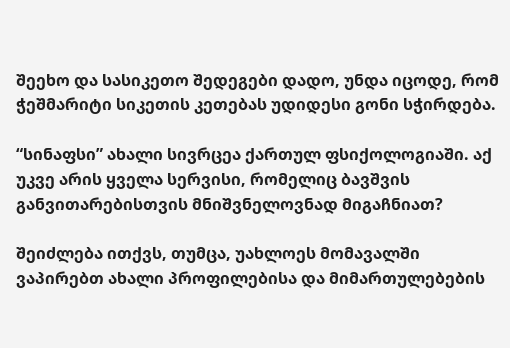შეეხო და სასიკეთო შედეგები დადო, უნდა იცოდე, რომ ჭეშმარიტი სიკეთის კეთებას უდიდესი გონი სჭირდება.

“სინაფსი” ახალი სივრცეა ქართულ ფსიქოლოგიაში. აქ უკვე არის ყველა სერვისი, რომელიც ბავშვის განვითარებისთვის მნიშვნელოვნად მიგაჩნიათ?

შეიძლება ითქვს, თუმცა, უახლოეს მომავალში ვაპირებთ ახალი პროფილებისა და მიმართულებების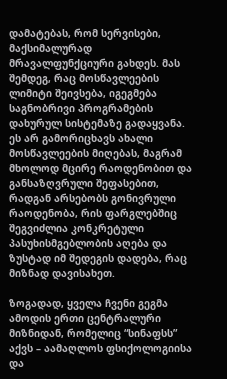დამატებას, რომ სერვისები, მაქსიმალურად მრავალფუნქციური გახდეს. მას შემდეგ, რაც მოსწავლეების ლიმიტი შეივსება, იგეგმება საგნობრივი პროგრამების დახურულ სისტემაზე გადაყვანა. ეს არ გამორიცხავს ახალი მოსწავლეების მიღებას, მაგრამ მხოლოდ მცირე რაოდენობით და განსაზღვრული შეფასებით, რადგან არსებობს გონივრული რაოდენობა, რის ფარგლებშიც შეგვიძლია კონკრეტული პასუხისმგებლობის აღება და ზუსტად იმ შედეგის დადება, რაც მიზნად დავისახეთ.

ზოგადად, ყველა ჩვენი გეგმა ამოდის ერთი ცენტრალური მიზნიდან, რომელიც “სინაფსს” აქვს – აამაღლოს ფსიქოლოგიისა და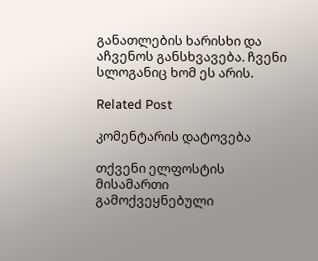განათლების ხარისხი და აჩვენოს განსხვავება. ჩვენი სლოგანიც ხომ ეს არის.

Related Post

კომენტარის დატოვება

თქვენი ელფოსტის მისამართი გამოქვეყნებული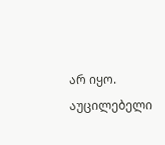არ იყო. აუცილებელი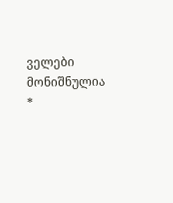ველები მონიშნულია *